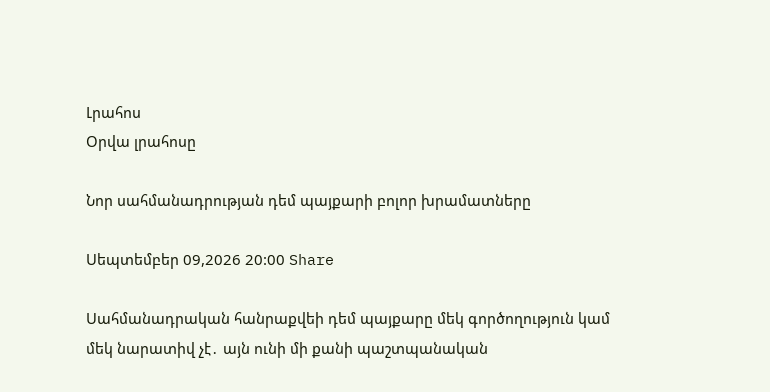Լրահոս
Օրվա լրահոսը

Նոր սահմանադրության դեմ պայքարի բոլոր խրամատները

Սեպտեմբեր 09,2026 20:00 Share

Սահմանադրական հանրաքվեի դեմ պայքարը մեկ գործողություն կամ մեկ նարատիվ չէ․ այն ունի մի քանի պաշտպանական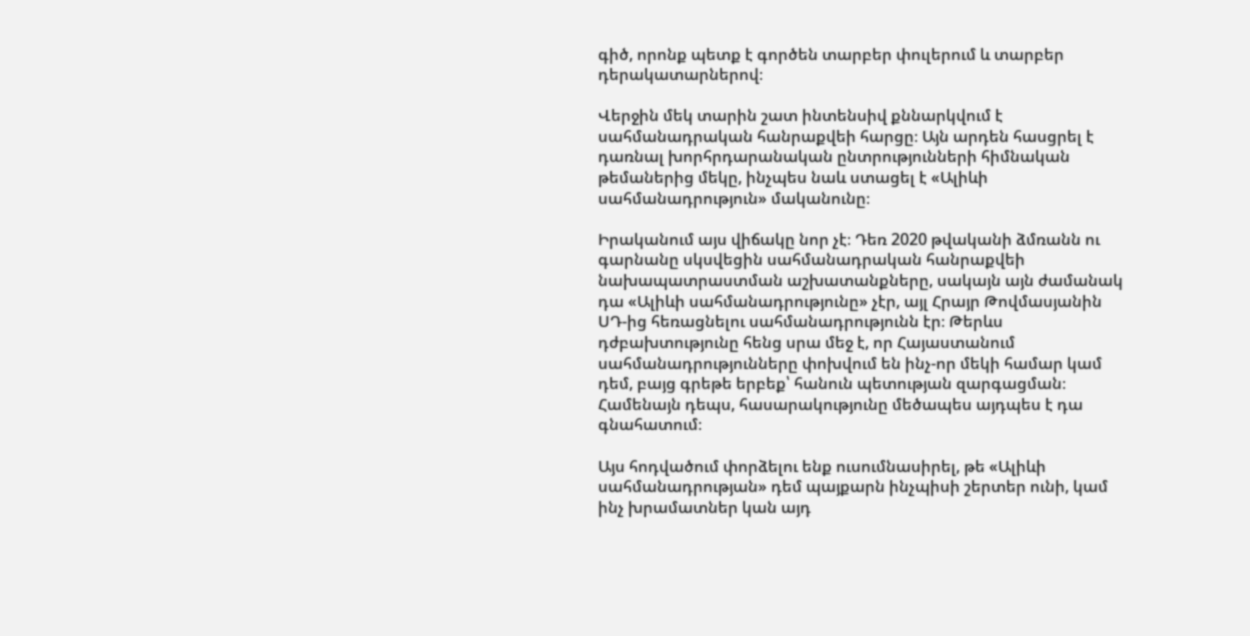գիծ, որոնք պետք է գործեն տարբեր փուլերում և տարբեր դերակատարներով։

Վերջին մեկ տարին շատ ինտենսիվ քննարկվում է սահմանադրական հանրաքվեի հարցը։ Այն արդեն հասցրել է դառնալ խորհրդարանական ընտրությունների հիմնական թեմաներից մեկը, ինչպես նաև ստացել է «Ալիևի սահմանադրություն» մականունը։

Իրականում այս վիճակը նոր չէ։ Դեռ 2020 թվականի ձմռանն ու գարնանը սկսվեցին սահմանադրական հանրաքվեի նախապատրաստման աշխատանքները, սակայն այն ժամանակ դա «Ալիևի սահմանադրությունը» չէր, այլ Հրայր Թովմասյանին ՍԴ-ից հեռացնելու սահմանադրությունն էր։ Թերևս դժբախտությունը հենց սրա մեջ է, որ Հայաստանում սահմանադրությունները փոխվում են ինչ-որ մեկի համար կամ դեմ, բայց գրեթե երբեք՝ հանուն պետության զարգացման։ Համենայն դեպս, հասարակությունը մեծապես այդպես է դա գնահատում։

Այս հոդվածում փորձելու ենք ուսումնասիրել, թե «Ալիևի սահմանադրության» դեմ պայքարն ինչպիսի շերտեր ունի, կամ ինչ խրամատներ կան այդ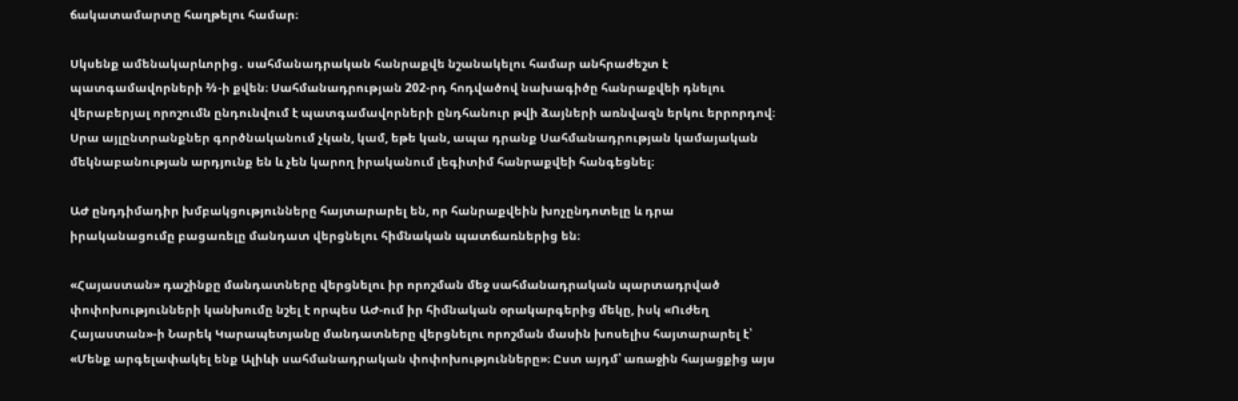ճակատամարտը հաղթելու համար։

Սկսենք ամենակարևորից․ սահմանադրական հանրաքվե նշանակելու համար անհրաժեշտ է պատգամավորների ⅔-ի քվեն։ Սահմանադրության 202-րդ հոդվածով նախագիծը հանրաքվեի դնելու վերաբերյալ որոշումն ընդունվում է պատգամավորների ընդհանուր թվի ձայների առնվազն երկու երրորդով։ Սրա այլընտրանքներ գործնականում չկան, կամ, եթե կան, ապա դրանք Սահմանադրության կամայական մեկնաբանության արդյունք են և չեն կարող իրականում լեգիտիմ հանրաքվեի հանգեցնել։

ԱԺ ընդդիմադիր խմբակցությունները հայտարարել են, որ հանրաքվեին խոչընդոտելը և դրա իրականացումը բացառելը մանդատ վերցնելու հիմնական պատճառներից են։

«Հայաստան» դաշինքը մանդատները վերցնելու իր որոշման մեջ սահմանադրական պարտադրված փոփոխությունների կանխումը նշել է որպես ԱԺ-ում իր հիմնական օրակարգերից մեկը, իսկ «Ուժեղ Հայաստան»-ի Նարեկ Կարապետյանը մանդատները վերցնելու որոշման մասին խոսելիս հայտարարել է՝ «Մենք արգելափակել ենք Ալիևի սահմանադրական փոփոխությունները»։ Ըստ այդմ՝ առաջին հայացքից այս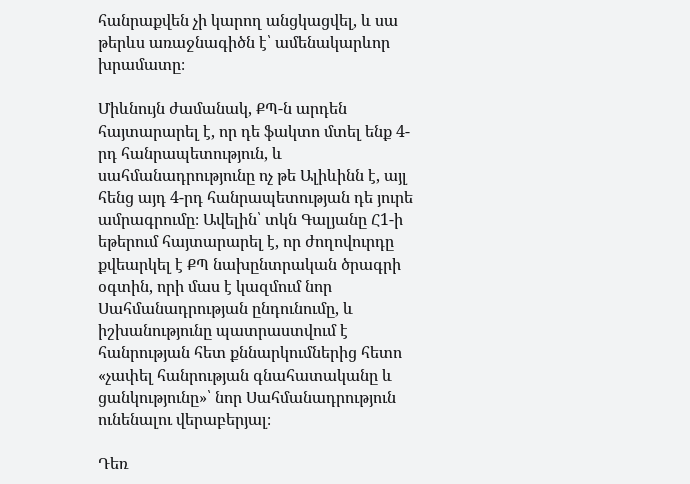հանրաքվեն չի կարող անցկացվել, և սա թերևս առաջնագիծն է՝ ամենակարևոր խրամատը։

Միևնույն ժամանակ, ՔՊ-ն արդեն հայտարարել է, որ դե ֆակտո մտել ենք 4-րդ հանրապետություն, և սահմանադրությունը ոչ թե Ալիևինն է, այլ հենց այդ 4-րդ հանրապետության դե յուրե ամրագրումը։ Ավելին՝ տկն Գալյանը Հ1-ի եթերում հայտարարել է, որ ժողովուրդը քվեարկել է ՔՊ նախընտրական ծրագրի օգտին, որի մաս է կազմում նոր Սահմանադրության ընդունումը, և իշխանությունը պատրաստվում է հանրության հետ քննարկումներից հետո «չափել հանրության գնահատականը և ցանկությունը»՝ նոր Սահմանադրություն ունենալու վերաբերյալ։

Դեռ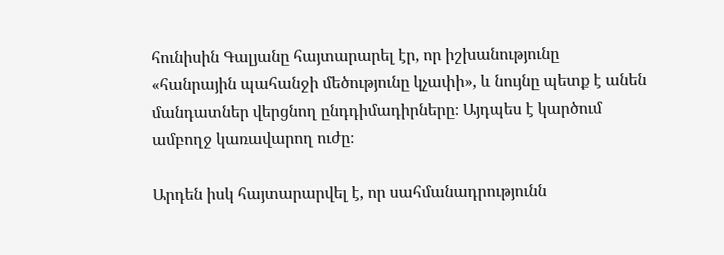հունիսին Գալյանը հայտարարել էր, որ իշխանությունը «հանրային պահանջի մեծությունը կչափի», և նույնը պետք է անեն մանդատներ վերցնող ընդդիմադիրները։ Այդպես է կարծում ամբողջ կառավարող ուժը։

Արդեն իսկ հայտարարվել է, որ սահմանադրությունն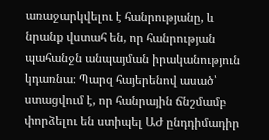առաջարկվելու է հանրությանը, և նրանք վստահ են, որ հանրության պահանջն անպայման իրականություն կդառնա։ Պարզ հայերենով ասած՝ ստացվում է, որ հանրային ճնշմամբ փորձելու են ստիպել ԱԺ ընդդիմադիր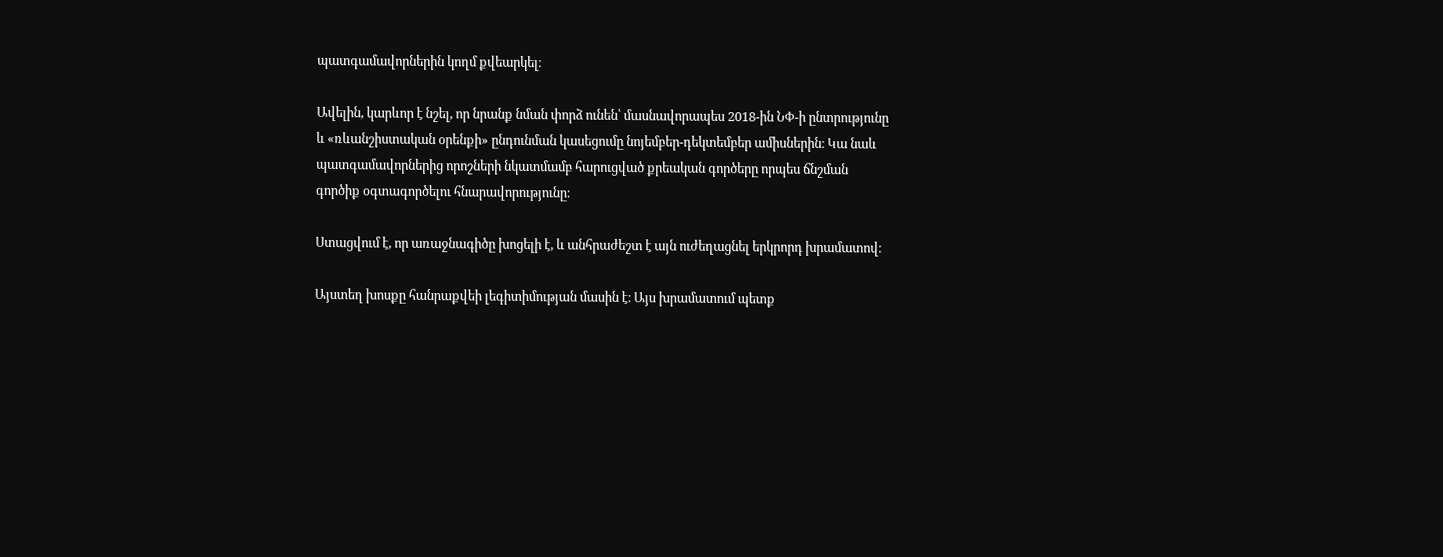պատգամավորներին կողմ քվեարկել։

Ավելին, կարևոր է նշել, որ նրանք նման փորձ ունեն՝ մասնավորապես 2018-ին ՆՓ-ի ընտրությունը և «ռևանշիստական օրենքի» ընդունման կասեցումը նոյեմբեր-դեկտեմբեր ամիսներին։ Կա նաև պատգամավորներից որոշների նկատմամբ հարուցված քրեական գործերը որպես ճնշման գործիք օգտագործելու հնարավորությունը։

Ստացվում է, որ առաջնագիծը խոցելի է, և անհրաժեշտ է այն ուժեղացնել երկրորդ խրամատով։

Այստեղ խոսքը հանրաքվեի լեգիտիմության մասին է։ Այս խրամատում պետք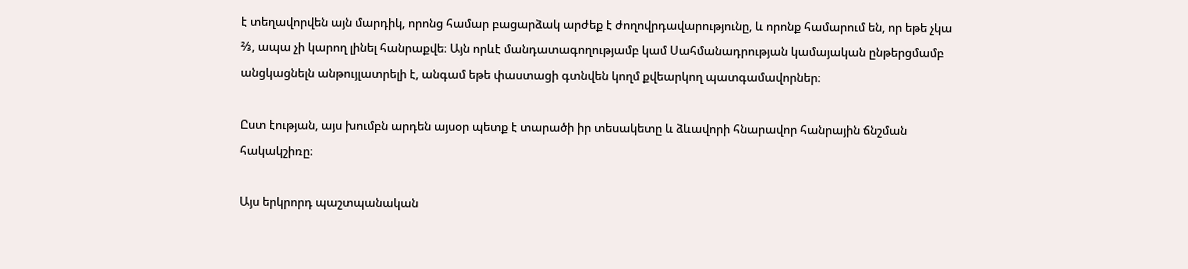է տեղավորվեն այն մարդիկ, որոնց համար բացարձակ արժեք է ժողովրդավարությունը, և որոնք համարում են, որ եթե չկա ⅔, ապա չի կարող լինել հանրաքվե։ Այն որևէ մանդատագողությամբ կամ Սահմանադրության կամայական ընթերցմամբ անցկացնելն անթույլատրելի է, անգամ եթե փաստացի գտնվեն կողմ քվեարկող պատգամավորներ։

Ըստ էության, այս խումբն արդեն այսօր պետք է տարածի իր տեսակետը և ձևավորի հնարավոր հանրային ճնշման հակակշիռը։

Այս երկրորդ պաշտպանական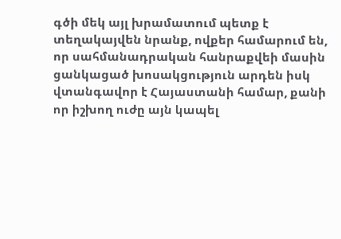գծի մեկ այլ խրամատում պետք է տեղակայվեն նրանք, ովքեր համարում են, որ սահմանադրական հանրաքվեի մասին ցանկացած խոսակցություն արդեն իսկ վտանգավոր է Հայաստանի համար, քանի որ իշխող ուժը այն կապել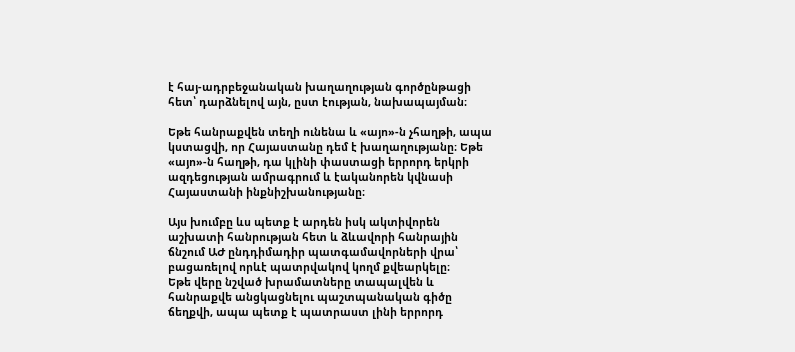է հայ-ադրբեջանական խաղաղության գործընթացի հետ՝ դարձնելով այն, ըստ էության, նախապայման։

Եթե հանրաքվեն տեղի ունենա և «այո»-ն չհաղթի, ապա կստացվի, որ Հայաստանը դեմ է խաղաղությանը։ Եթե «այո»-ն հաղթի, դա կլինի փաստացի երրորդ երկրի ազդեցության ամրագրում և էականորեն կվնասի Հայաստանի ինքնիշխանությանը։

Այս խումբը ևս պետք է արդեն իսկ ակտիվորեն աշխատի հանրության հետ և ձևավորի հանրային ճնշում ԱԺ ընդդիմադիր պատգամավորների վրա՝ բացառելով որևէ պատրվակով կողմ քվեարկելը։
Եթե վերը նշված խրամատները տապալվեն և հանրաքվե անցկացնելու պաշտպանական գիծը ճեղքվի, ապա պետք է պատրաստ լինի երրորդ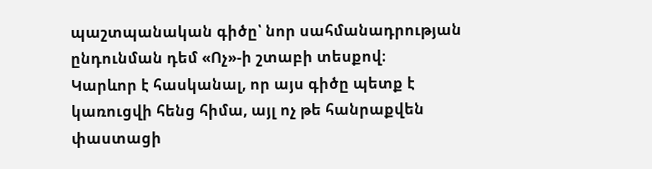պաշտպանական գիծը՝ նոր սահմանադրության ընդունման դեմ «Ոչ»-ի շտաբի տեսքով։
Կարևոր է հասկանալ, որ այս գիծը պետք է կառուցվի հենց հիմա, այլ ոչ թե հանրաքվեն փաստացի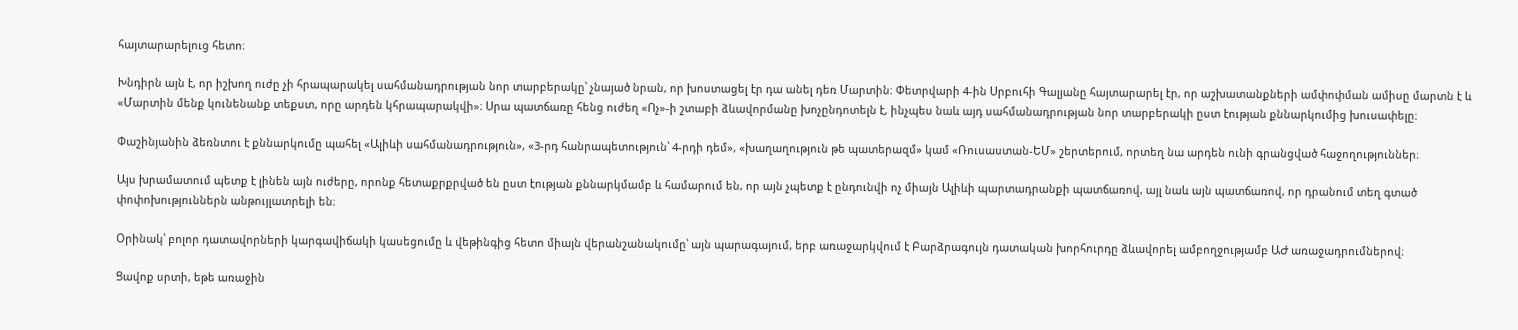հայտարարելուց հետո։

Խնդիրն այն է, որ իշխող ուժը չի հրապարակել սահմանադրության նոր տարբերակը՝ չնայած նրան, որ խոստացել էր դա անել դեռ Մարտին։ Փետրվարի 4-ին Սրբուհի Գալյանը հայտարարել էր, որ աշխատանքների ամփոփման ամիսը մարտն է և «Մարտին մենք կունենանք տեքստ, որը արդեն կհրապարակվի»։ Սրա պատճառը հենց ուժեղ «Ոչ»-ի շտաբի ձևավորմանը խոչընդոտելն է, ինչպես նաև այդ սահմանադրության նոր տարբերակի ըստ էության քննարկումից խուսափելը։

Փաշինյանին ձեռնտու է քննարկումը պահել «Ալիևի սահմանադրություն», «3-րդ հանրապետություն՝ 4-րդի դեմ», «խաղաղություն թե պատերազմ» կամ «Ռուսաստան-ԵՄ» շերտերում, որտեղ նա արդեն ունի գրանցված հաջողություններ։

Այս խրամատում պետք է լինեն այն ուժերը, որոնք հետաքրքրված են ըստ էության քննարկմամբ և համարում են, որ այն չպետք է ընդունվի ոչ միայն Ալիևի պարտադրանքի պատճառով, այլ նաև այն պատճառով, որ դրանում տեղ գտած փոփոխություններն անթույլատրելի են։

Օրինակ՝ բոլոր դատավորների կարգավիճակի կասեցումը և վեթինգից հետո միայն վերանշանակումը՝ այն պարագայում, երբ առաջարկվում է Բարձրագույն դատական խորհուրդը ձևավորել ամբողջությամբ ԱԺ առաջադրումներով։

Ցավոք սրտի, եթե առաջին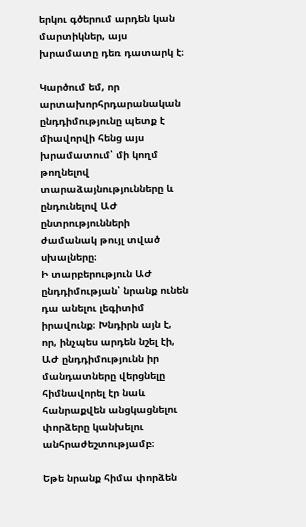երկու գծերում արդեն կան մարտիկներ, այս խրամատը դեռ դատարկ է։

Կարծում եմ, որ արտախորհրդարանական ընդդիմությունը պետք է միավորվի հենց այս խրամատում՝ մի կողմ թողնելով տարաձայնությունները և ընդունելով ԱԺ ընտրությունների ժամանակ թույլ տված սխալները։
Ի տարբերություն ԱԺ ընդդիմության՝ նրանք ունեն դա անելու լեգիտիմ իրավունք։ Խնդիրն այն է, որ, ինչպես արդեն նշել էի, ԱԺ ընդդիմությունն իր մանդատները վերցնելը հիմնավորել էր նաև հանրաքվեն անցկացնելու փորձերը կանխելու անհրաժեշտությամբ։

Եթե նրանք հիմա փորձեն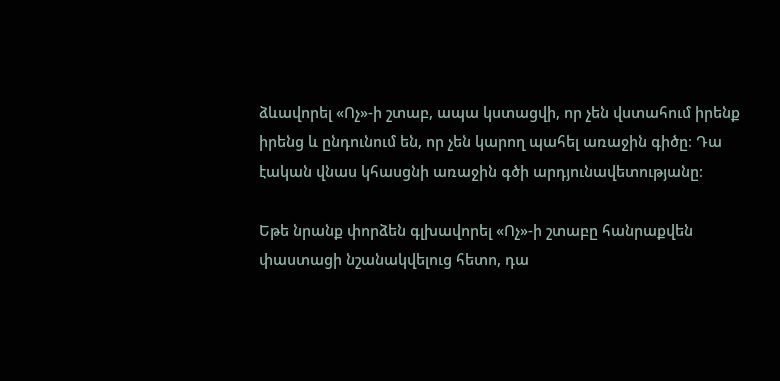ձևավորել «Ոչ»-ի շտաբ, ապա կստացվի, որ չեն վստահում իրենք իրենց և ընդունում են, որ չեն կարող պահել առաջին գիծը։ Դա էական վնաս կհասցնի առաջին գծի արդյունավետությանը։

Եթե նրանք փորձեն գլխավորել «Ոչ»-ի շտաբը հանրաքվեն փաստացի նշանակվելուց հետո, դա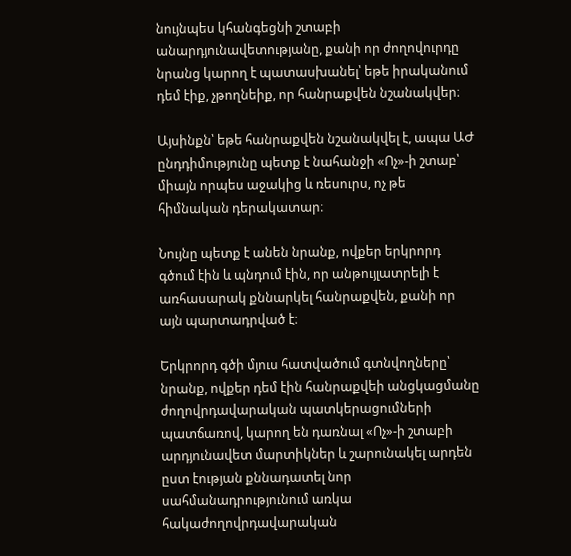նույնպես կհանգեցնի շտաբի անարդյունավետությանը, քանի որ ժողովուրդը նրանց կարող է պատասխանել՝ եթե իրականում դեմ էիք, չթողնեիք, որ հանրաքվեն նշանակվեր։

Այսինքն՝ եթե հանրաքվեն նշանակվել է, ապա ԱԺ ընդդիմությունը պետք է նահանջի «Ոչ»-ի շտաբ՝ միայն որպես աջակից և ռեսուրս, ոչ թե հիմնական դերակատար։

Նույնը պետք է անեն նրանք, ովքեր երկրորդ գծում էին և պնդում էին, որ անթույլատրելի է առհասարակ քննարկել հանրաքվեն, քանի որ այն պարտադրված է։

Երկրորդ գծի մյուս հատվածում գտնվողները՝ նրանք, ովքեր դեմ էին հանրաքվեի անցկացմանը ժողովրդավարական պատկերացումների պատճառով, կարող են դառնալ «Ոչ»-ի շտաբի արդյունավետ մարտիկներ և շարունակել արդեն ըստ էության քննադատել նոր սահմանադրությունում առկա հակաժողովրդավարական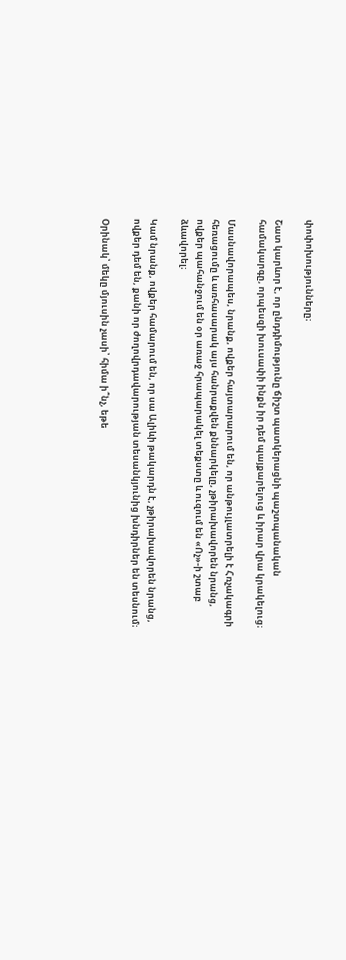փոփոխությունները։

Շատ կարևոր է, որ ընդդիմությունը ճիշտ պատկերացնի պաշտպանական համակարգը, որպեսզի խուսափի ինքն իր դեմ պայքարելուց և իրար վրա կրակելուց։

Մասնավորապես, նրանք, ովքեր հայտարարում են, որ անթույլատրելի է Հռչակագրի հեռացումը և առհասարակ այս հանրաքվեն քննարկելը, չթիրախավորեն նրանց, ովքեր պահանջում են օր առաջ հրապարակել տեքստը և ուզում են «Ոչ»-ի շտաբ ձևավորել։

Կամ նրանք, ովքեր համարում են, որ սա Ալիևի թակարդն է, չթիրախավորեն նրանց, ովքեր դեմ են, քանի որ ժողովրդավարության տեսանկյունից խնդիրներ են տեսնում։

Օրինակ՝ մեկը մյուսին չասի՝ հիմա ի՞նչ, եթե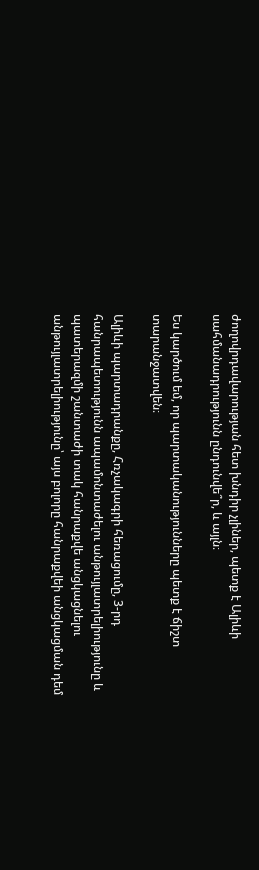ժողովրդավարության հետ խնդիր չլիներ, պետք է Ալիևի սահմանադրությունն ընդունվե՞ր, և այլն։

Ես կարծում եմ, որ պարտականությունները պետք է ճիշտ տարանջատվեն։

Ալիևի պարտադրանքը, Հռչակագրի հեռացումը, 3-րդ հանրապետությունն ապամոնտաժելու անթույլատրելիությունը և պատերազմի շանտաժի տակ հանրաքվե անցկացնելու անթույլատրելիությունը՝ այս բոլորը հանրաքվեի անցկացման դեմ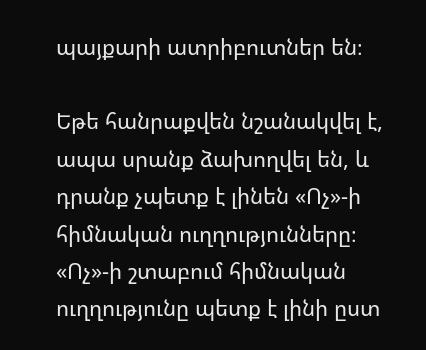պայքարի ատրիբուտներ են։

Եթե հանրաքվեն նշանակվել է, ապա սրանք ձախողվել են, և դրանք չպետք է լինեն «Ոչ»-ի հիմնական ուղղությունները։
«Ոչ»-ի շտաբում հիմնական ուղղությունը պետք է լինի ըստ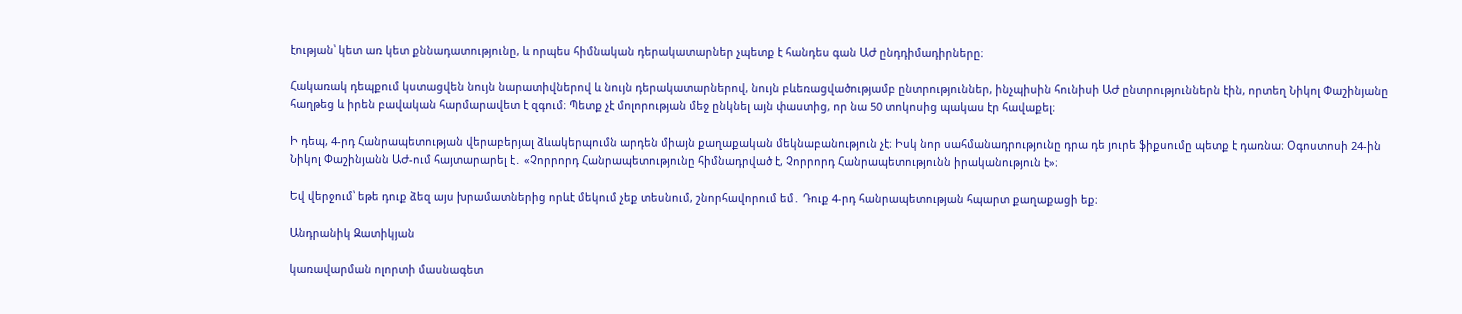էության՝ կետ առ կետ քննադատությունը, և որպես հիմնական դերակատարներ չպետք է հանդես գան ԱԺ ընդդիմադիրները։

Հակառակ դեպքում կստացվեն նույն նարատիվներով և նույն դերակատարներով, նույն բևեռացվածությամբ ընտրություններ, ինչպիսին հունիսի ԱԺ ընտրություններն էին, որտեղ Նիկոլ Փաշինյանը հաղթեց և իրեն բավական հարմարավետ է զգում։ Պետք չէ մոլորության մեջ ընկնել այն փաստից, որ նա 50 տոկոսից պակաս էր հավաքել։

Ի դեպ, 4-րդ Հանրապետության վերաբերյալ ձևակերպումն արդեն միայն քաղաքական մեկնաբանություն չէ։ Իսկ նոր սահմանադրությունը դրա դե յուրե ֆիքսումը պետք է դառնա։ Օգոստոսի 24-ին Նիկոլ Փաշինյանն ԱԺ-ում հայտարարել է․ «Չորրորդ Հանրապետությունը հիմնադրված է, Չորրորդ Հանրապետությունն իրականություն է»։

Եվ վերջում՝ եթե դուք ձեզ այս խրամատներից որևէ մեկում չեք տեսնում, շնորհավորում եմ․ Դուք 4-րդ հանրապետության հպարտ քաղաքացի եք։

Անդրանիկ Զատիկյան

կառավարման ոլորտի մասնագետ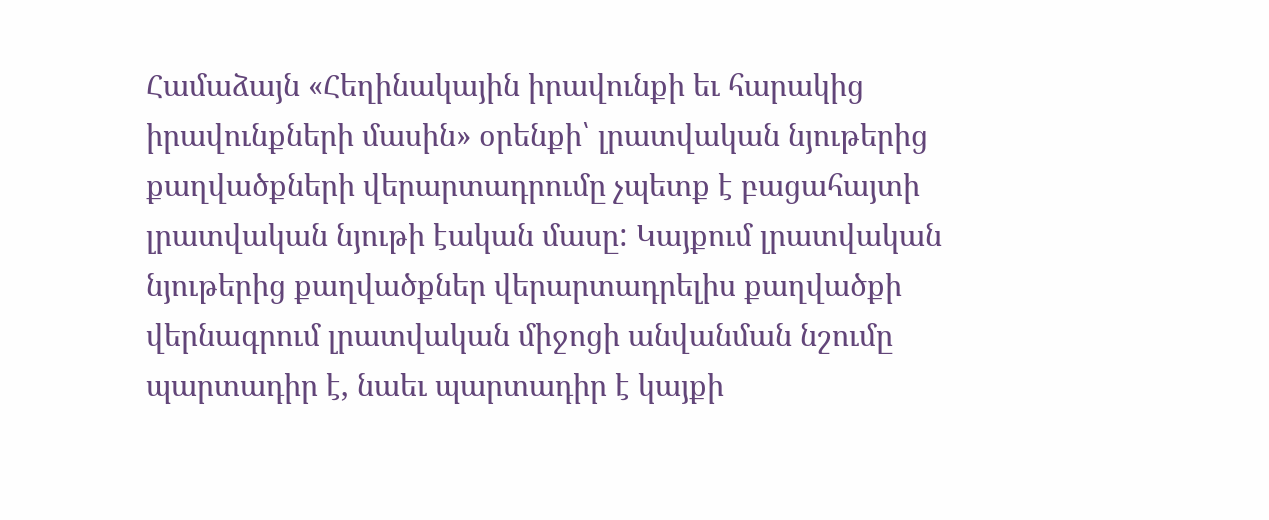Համաձայն «Հեղինակային իրավունքի եւ հարակից իրավունքների մասին» օրենքի՝ լրատվական նյութերից քաղվածքների վերարտադրումը չպետք է բացահայտի լրատվական նյութի էական մասը: Կայքում լրատվական նյութերից քաղվածքներ վերարտադրելիս քաղվածքի վերնագրում լրատվական միջոցի անվանման նշումը պարտադիր է, նաեւ պարտադիր է կայքի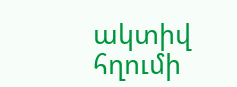ակտիվ հղումի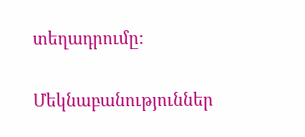տեղադրումը:

Մեկնաբանություններ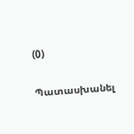(0)

Պատասխանել